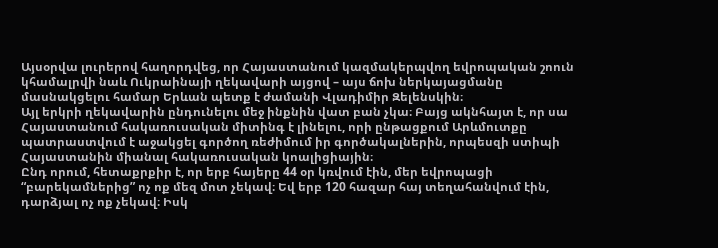Այսօրվա լուրերով հաղորդվեց, որ Հայաստանում կազմակերպվող եվրոպական շոուն կհամալրվի նաև Ուկրաինայի ղեկավարի այցով – այս ճոխ ներկայացմանը մասնակցելու համար Երևան պետք է ժամանի Վլադիմիր Զելենսկին։
Այլ երկրի ղեկավարին ընդունելու մեջ ինքնին վատ բան չկա։ Բայց ակնհայտ է, որ սա Հայաստանում հակառուսական միտինգ է լինելու, որի ընթացքում Արևմուտքը պատրաստվում է աջակցել գործող ռեժիմում իր գործակալներին, որպեսզի ստիպի Հայաստանին միանալ հակառուսական կոալիցիային։
Ընդ որում, հետաքրքիր է, որ երբ հայերը 44 օր կռվում էին, մեր եվրոպացի “բարեկամներից” ոչ ոք մեզ մոտ չեկավ։ Եվ երբ 120 հազար հայ տեղահանվում էին, դարձյալ ոչ ոք չեկավ։ Իսկ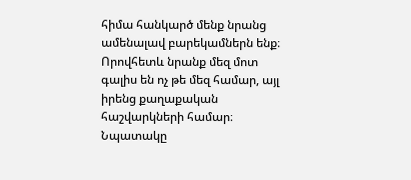հիմա հանկարծ մենք նրանց ամենալավ բարեկամներն ենք։ Որովհետև նրանք մեզ մոտ գալիս են ոչ թե մեզ համար, այլ իրենց քաղաքական հաշվարկների համար։
Նպատակը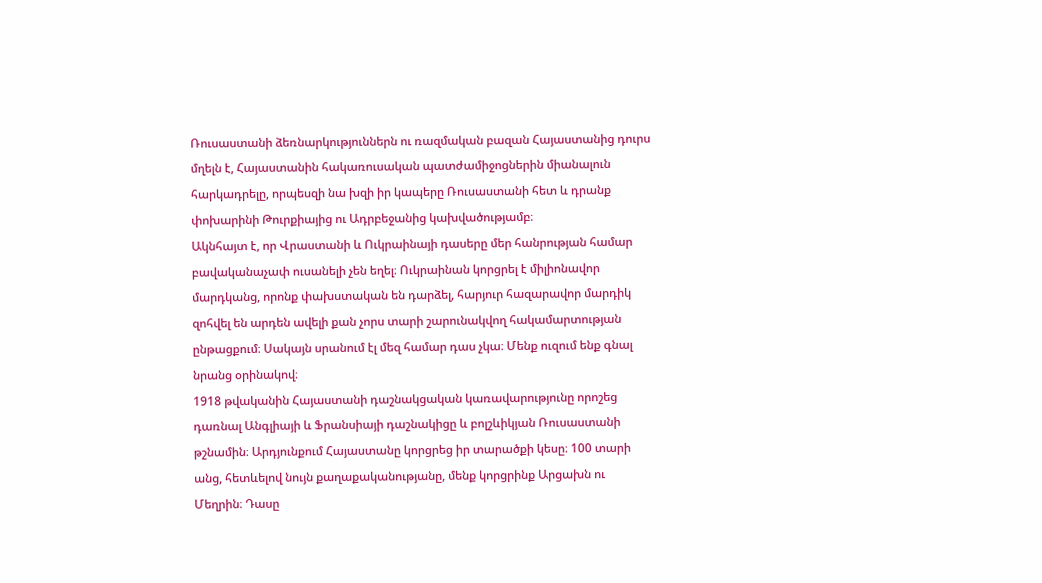Ռուսաստանի ձեռնարկություններն ու ռազմական բազան Հայաստանից դուրս մղելն է, Հայաստանին հակառուսական պատժամիջոցներին միանալուն հարկադրելը, որպեսզի նա խզի իր կապերը Ռուսաստանի հետ և դրանք փոխարինի Թուրքիայից ու Ադրբեջանից կախվածությամբ։
Ակնհայտ է, որ Վրաստանի և Ուկրաինայի դասերը մեր հանրության համար բավականաչափ ուսանելի չեն եղել։ Ուկրաինան կորցրել է միլիոնավոր մարդկանց, որոնք փախստական են դարձել, հարյուր հազարավոր մարդիկ զոհվել են արդեն ավելի քան չորս տարի շարունակվող հակամարտության ընթացքում։ Սակայն սրանում էլ մեզ համար դաս չկա։ Մենք ուզում ենք գնալ նրանց օրինակով։
1918 թվականին Հայաստանի դաշնակցական կառավարությունը որոշեց դառնալ Անգլիայի և Ֆրանսիայի դաշնակիցը և բոլշևիկյան Ռուսաստանի թշնամին։ Արդյունքում Հայաստանը կորցրեց իր տարածքի կեսը։ 100 տարի անց, հետևելով նույն քաղաքականությանը, մենք կորցրինք Արցախն ու Մեղրին։ Դասը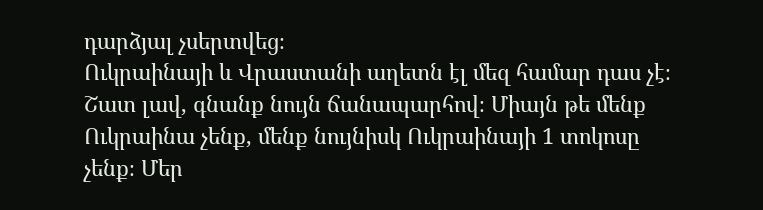դարձյալ չսերտվեց։
Ուկրաինայի և Վրաստանի աղետն էլ մեզ համար դաս չէ։ Շատ լավ, գնանք նույն ճանապարհով։ Միայն թե մենք Ուկրաինա չենք, մենք նույնիսկ Ուկրաինայի 1 տոկոսը չենք։ Մեր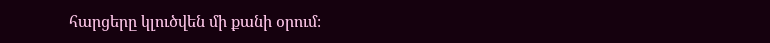հարցերը կլուծվեն մի քանի օրում։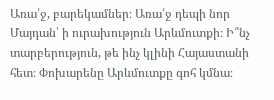Առա՛ջ, բարեկամներ։ Առա՛ջ դեպի նոր Մայդան՝ ի ուրախություն Արևմուտքի։ Ի՞նչ տարբերություն, թե ինչ կլինի Հայաստանի հետ։ Փոխարենը Արևմուտքը գոհ կմնա։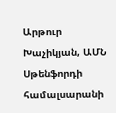Արթուր Խաչիկյան, ԱՄՆ Սթենֆորդի համալսարանի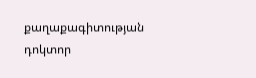քաղաքագիտության դոկտոր